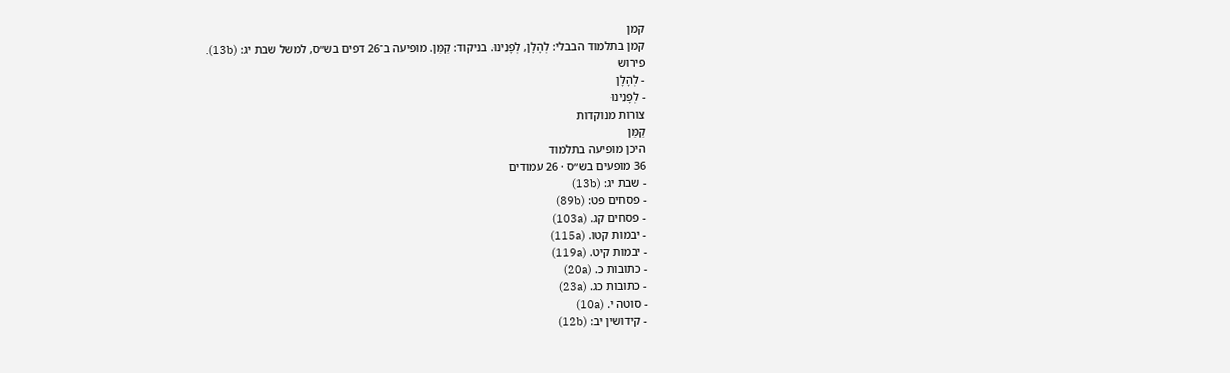קמן
קמן בתלמוד הבבלי: לְהָלָן, לְפָנֵינוּ. בניקוד: קַמַּן. מופיעה ב־26 דפים בש״ס, למשל שבת יג: (13b).
פירוש
- לְהָלָן
- לְפָנֵינוּ
צורות מנוקדות
קַמַּן
היכן מופיעה בתלמוד
36 מופעים בש״ס · 26 עמודים
- שבת יג: (13b)
- פסחים פט: (89b)
- פסחים קג. (103a)
- יבמות קטו. (115a)
- יבמות קיט. (119a)
- כתובות כ. (20a)
- כתובות כג. (23a)
- סוטה י. (10a)
- קידושין יב: (12b)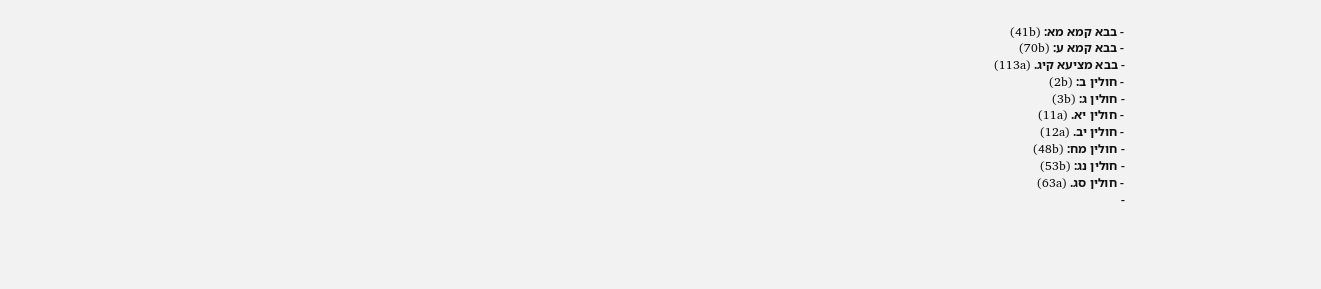- בבא קמא מא: (41b)
- בבא קמא ע: (70b)
- בבא מציעא קיג. (113a)
- חולין ב: (2b)
- חולין ג: (3b)
- חולין יא. (11a)
- חולין יב. (12a)
- חולין מח: (48b)
- חולין נג: (53b)
- חולין סג. (63a)
-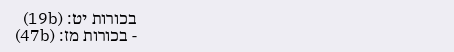בכורות יט: (19b)
- בכורות מז: (47b)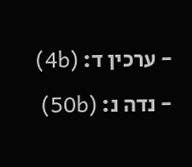- ערכין ד: (4b)
- נדה נ: (50b)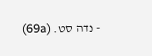- נדה סט. (69a)